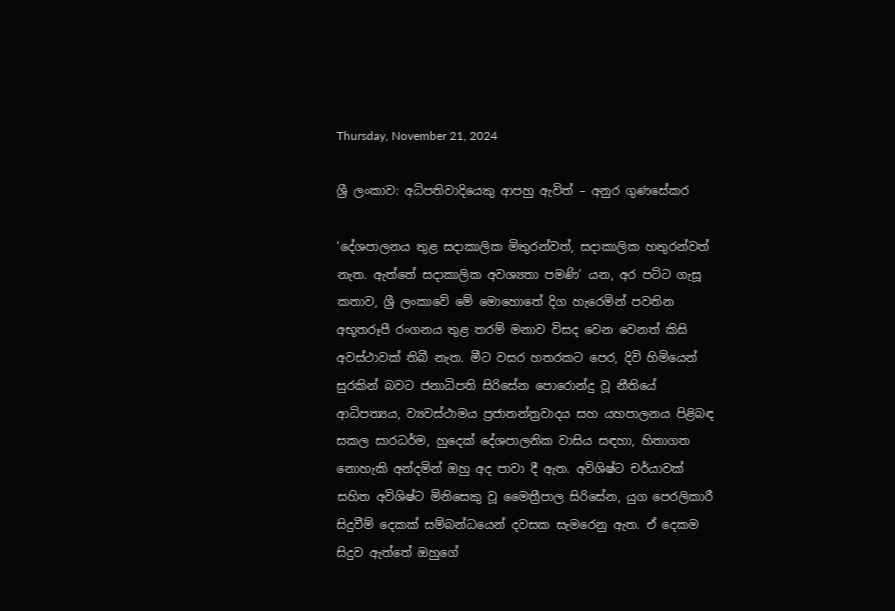Thursday, November 21, 2024

ශ්‍රී ලංකාව: අධිපතිවාදියෙකු ආපහු ඇවිත් – අනුර ගුණසේකර

‘දේශපාලනය තුළ සදාකාලික මිතුරන්වත්, සදාකාලික හතුරන්වත් නැත. ඇත්තේ සදාකාලික අවශ්‍යතා පමණි’ යන, අර පට්ට ගැසූ කතාව, ශ්‍රී ලංකාවේ මේ මොහොතේ දිග හැරෙමින් පවතින අභූතරූපී රංගනය තුළ තරම් මනාව විසද වෙන වෙනත් කිසි අවස්ථාවක් තිබී නැත. මීට වසර හතරකට පෙර, දිවි හිමියෙන් සුරකින් බවට ජනාධිපති සිරිසේන පොරොන්දු වූ නීතියේ ආධිපත්‍යය, ව්‍යවස්ථාමය ප්‍රජාතන්ත්‍රවාදය සහ යහපාලනය පිළිබඳ සකල සාරධර්ම, හුදෙක් දේශපාලනික වාසිය සඳහා, හිතාගත නොහැකි අන්දමින් ඔහු අද පාවා දී ඇත. අවිශිෂ්ට චර්යාවක් සහිත අවිශිෂ්ට මිනිසෙකු වූ මෛත්‍රීපාල සිරිසේන, යුග පෙරලිකාරී සිදුවීම් දෙකක් සම්බන්ධයෙන් දවසක සැමරෙනු ඇත. ඒ දෙකම සිදුව ඇත්තේ ඔහුගේ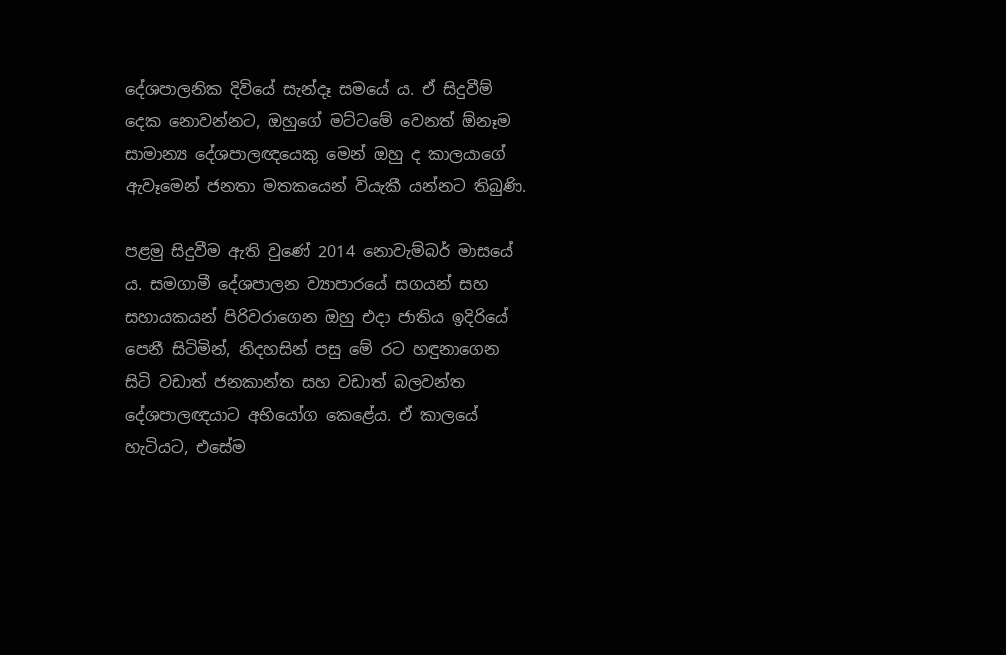දේශපාලනික දිවියේ සැන්දෑ සමයේ ය. ඒ සිදුවීම් දෙක නොවන්නට, ඔහුගේ මට්ටමේ වෙනත් ඕනෑම සාමාන්‍ය දේශපාලඥයෙකු මෙන් ඔහු ද කාලයාගේ ඇවෑමෙන් ජනතා මතකයෙන් වියැකී යන්නට තිබුණි.

පළමු සිදුවීම ඇති වුණේ 2014 නොවැම්බර් මාසයේ ය. සමගාමී දේශපාලන ව්‍යාපාරයේ සගයන් සහ සහායකයන් පිරිවරාගෙන ඔහු එදා ජාතිය ඉදිරියේ පෙනී සිටිමින්, නිදහසින් පසු මේ රට හඳුනාගෙන සිටි වඩාත් ජනකාන්ත සහ වඩාත් බලවන්ත දේශපාලඥයාට අභියෝග කෙළේය. ඒ කාලයේ හැටියට, එසේම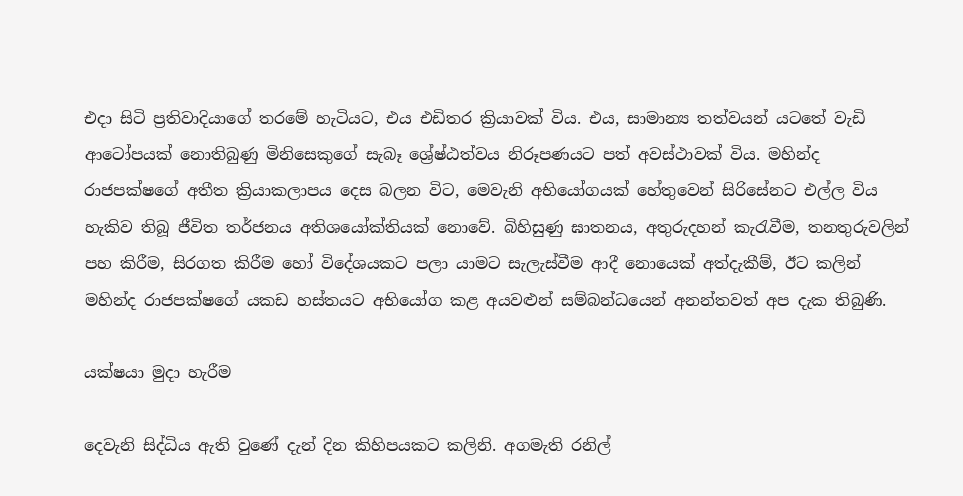එදා සිටි ප්‍රතිවාදියාගේ තරමේ හැටියට, එය එඩිතර ක්‍රියාවක් විය. එය, සාමාන්‍ය තත්වයන් යටතේ වැඩි ආටෝපයක් නොතිබුණු මිනිසෙකුගේ සැබෑ ශ්‍රේෂ්ඨත්වය නිරූපණයට පත් අවස්ථාවක් විය. මහින්ද රාජපක්ෂගේ අතීත ක්‍රියාකලාපය දෙස බලන විට, මෙවැනි අභියෝගයක් හේතුවෙන් සිරිසේනට එල්ල විය හැකිව තිබූ ජීවිත තර්ජනය අතිශයෝක්තියක් නොවේ. බිහිසුණු ඝාතනය, අතුරුදහන් කැරැවීම, තනතුරුවලින් පහ කිරීම, සිරගත කිරීම හෝ විදේශයකට පලා යාමට සැලැස්වීම ආදී නොයෙක් අත්දැකීම්, ඊට කලින් මහින්ද රාජපක්ෂගේ යකඩ හස්තයට අභියෝග කළ අයවළුන් සම්බන්ධයෙන් අනන්තවත් අප දැක තිබුණි.

යක්ෂයා මුදා හැරීම

දෙවැනි සිද්ධිය ඇති වුණේ දැන් දින කිහිපයකට කලිනි. අගමැති රනිල්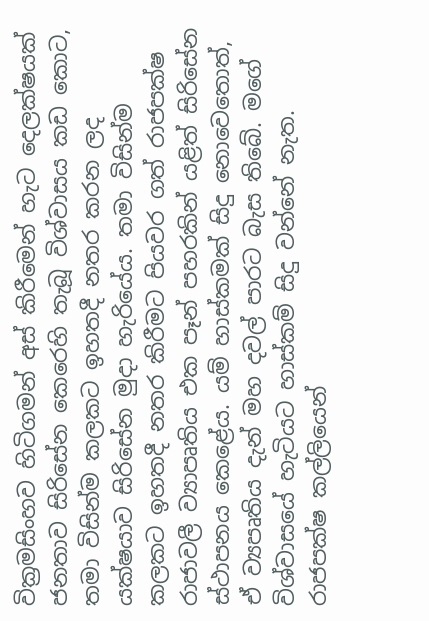වික්‍රමසිංහව හිටිගමන් අස් කිරීමෙන් හැට දෙලක්ෂයක් ජනතාව සිරිසේන කෙරෙහි තැබූ විශ්වාසය කඩ කොට, තමා විසින්ම කලකට ඉහතදී නතර කරන ලද යක්ෂයාව සිරිසේන මුදා හැරියේය. තමා විසින්ම කලකට ඉහතදී නතර කිරීමට පියවර ගත් රාජපක්ෂ රාජාවලී ව්‍යාපෘතිය එක පෑන් පහරකින් යළිත් සිරිසේන ස්ථාපනය කෙළේය. යම් හාස්කමක් සිදු නොවෙතොත්, ඒ ව්‍යපෘතිය දැන් මහ දවල් පාරට බැස තිබේ. මගේ විශ්වාසයේ හැටියට හාස්කම් සිදු වන්නේ නැත. රාජපක්ෂ කල්ලියෙන්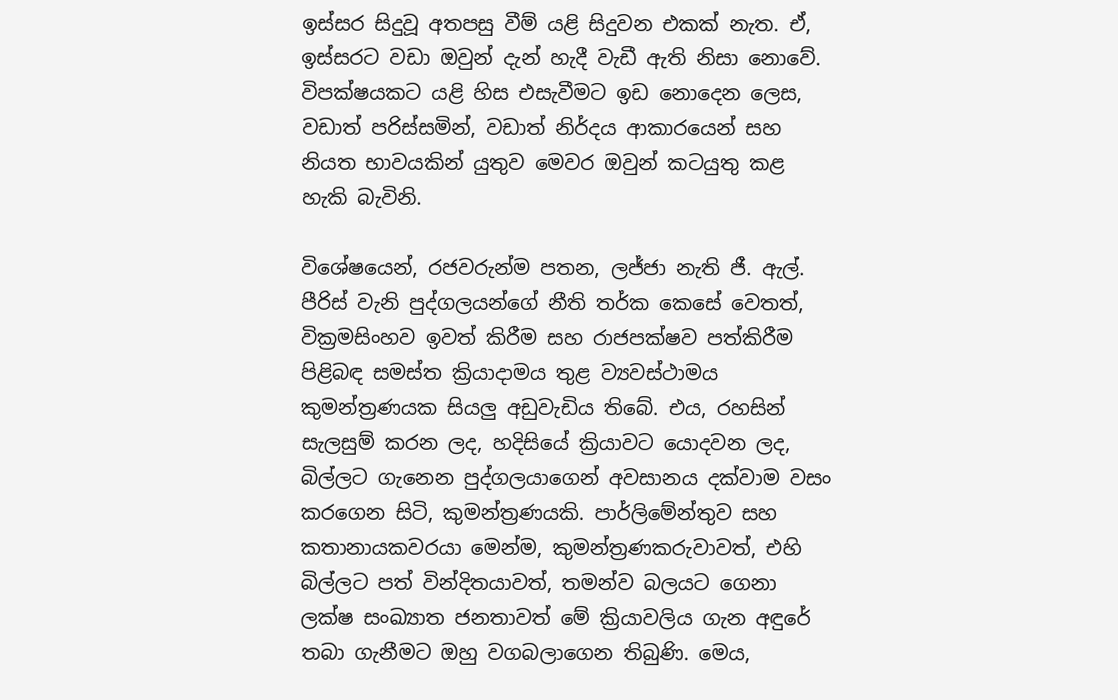ඉස්සර සිදුවූ අතපසු වීම් යළි සිදුවන එකක් නැත. ඒ, ඉස්සරට වඩා ඔවුන් දැන් හැදී වැඩී ඇති නිසා නොවේ. විපක්ෂයකට යළි හිස එසැවීමට ඉඩ නොදෙන ලෙස, වඩාත් පරිස්සමින්, වඩාත් නිර්දය ආකාරයෙන් සහ නියත භාවයකින් යුතුව මෙවර ඔවුන් කටයුතු කළ හැකි බැවිනි.

විශේෂයෙන්, රජවරුන්ම පතන, ලජ්ජා නැති ජී. ඇල්. පීරිස් වැනි පුද්ගලයන්ගේ නීති තර්ක කෙසේ වෙතත්, වික්‍රමසිංහව ඉවත් කිරීම සහ රාජපක්ෂව පත්කිරීම පිළිබඳ සමස්ත ක්‍රියාදාමය තුළ ව්‍යවස්ථාමය කුමන්ත්‍රණයක සියලු අඩුවැඩිය තිබේ. එය, රහසින් සැලසුම් කරන ලද, හදිසියේ ක්‍රියාවට යොදවන ලද, බිල්ලට ගැනෙන පුද්ගලයාගෙන් අවසානය දක්වාම වසං කරගෙන සිටි, කුමන්ත්‍රණයකි. පාර්ලිමේන්තුව සහ කතානායකවරයා මෙන්ම, කුමන්ත්‍රණකරුවාවත්, එහි බිල්ලට පත් වින්දිතයාවත්, තමන්ව බලයට ගෙනා ලක්ෂ සංඛ්‍යාත ජනතාවත් මේ ක්‍රියාවලිය ගැන අඳුරේ තබා ගැනීමට ඔහු වගබලාගෙන තිබුණි. මෙය,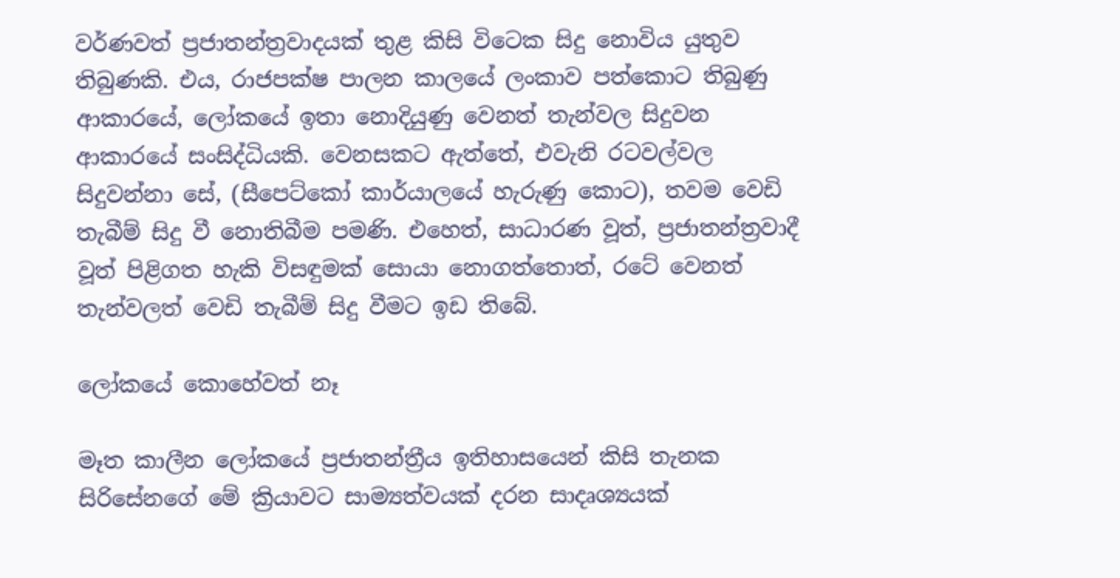වර්ණවත් ප්‍රජාතන්ත්‍රවාදයක් තුළ කිසි විටෙක සිදු නොවිය යුතුව තිබුණකි. එය, රාජපක්ෂ පාලන කාලයේ ලංකාව පත්කොට තිබුණු ආකාරයේ, ලෝකයේ ඉතා නොදියුණු වෙනත් තැන්වල සිදුවන ආකාරයේ සංසිද්ධියකි. වෙනසකට ඇත්තේ, එවැනි රටවල්වල සිදුවන්නා සේ, (සීපෙට්කෝ කාර්යාලයේ හැරුණු කොට), තවම වෙඩි තැබීම් සිදු වී නොතිබීම පමණි. එහෙත්, සාධාරණ වූත්, ප්‍රජාතන්ත්‍රවාදී වූත් පිළිගත හැකි විසඳුමක් සොයා නොගත්තොත්, රටේ වෙනත් තැන්වලත් වෙඩි තැබීම් සිදු වීමට ඉඩ තිබේ.

ලෝකයේ කොහේවත් නෑ

මෑත කාලීන ලෝකයේ ප්‍රජාතන්ත්‍රීය ඉතිහාසයෙන් කිසි තැනක සිරිසේනගේ මේ ක්‍රියාවට සාම්‍යත්වයක් දරන සාදෘශ්‍යයක්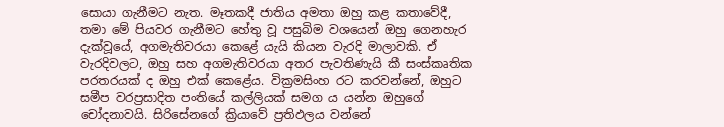සොයා ගැනීමට නැත. මෑතකදී ජාතිය අමතා ඔහු කළ කතාවේදී, තමා මේ පියවර ගැනීමට හේතු වූ පසුබිම වශයෙන් ඔහු ගෙනහැර දැක්වූයේ, අගමැතිවරයා කෙළේ යැයි කියන වැරදි මාලාවකි. ඒ වැරදිවලට, ඔහු සහ අගමැතිවරයා අතර පැවතිණැයි කී සංස්කෘතික පරතරයක් ද ඔහු එක් කෙළේය. වික්‍රමසිංහ රට කරවන්නේ, ඔහුට සමීප වරප්‍රසාදිත පංතියේ කල්ලියක් සමග ය යන්න ඔහුගේ චෝදනාවයි. සිරිසේනගේ ක්‍රියාවේ ප්‍රතිඵලය වන්නේ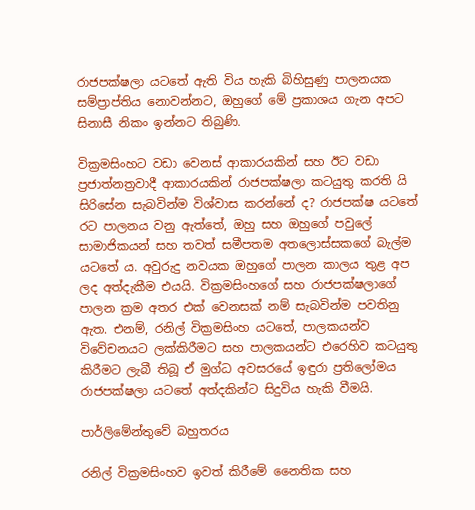රාජපක්ෂලා යටතේ ඇති විය හැකි බිහිසුණු පාලනයක සම්ප්‍රාප්තිය නොවන්නට, ඔහුගේ මේ ප්‍රකාශය ගැන අපට සිනාසී නිකං ඉන්නට තිබුණි.

වික්‍රමසිංහට වඩා වෙනස් ආකාරයකින් සහ ඊට වඩා ප්‍රජාත්නත්‍රවාදී ආකාරයකින් රාජපක්ෂලා කටයුතු කරති යි සිරිසේන සැබවින්ම විශ්වාස කරන්නේ ද? රාජපක්ෂ යටතේ රට පාලනය වනු ඇත්තේ, ඔහු සහ ඔහුගේ පවුලේ සාමාජිකයන් සහ තවත් සමීපතම අතලොස්සකගේ බැල්ම යටතේ ය. අවුරුදු නවයක ඔහුගේ පාලන කාලය තුළ අප ලද අත්දැකීම එයයි. වික්‍රමසිංහගේ සහ රාජපක්ෂලාගේ පාලන ක්‍රම අතර එක් වෙනසක් නම් සැබවින්ම පවතිනු ඇත. එනම්, රනිල් වික්‍රමසිංහ යටතේ, පාලකයන්ව විවේචනයට ලක්කිරීමට සහ පාලකයන්ට එරෙහිව කටයුතු කිරීමට ලැබී තිබූ ඒ මුග්ධ අවසරයේ ඉඳුරා ප්‍රතිලෝමය රාජපක්ෂලා යටතේ අත්දකින්ට සිදුවිය හැකි වීමයි.

පාර්ලිමේන්තුවේ බහුතරය

රනිල් වික්‍රමසිංහව ඉවත් කිරීමේ නෛතික සහ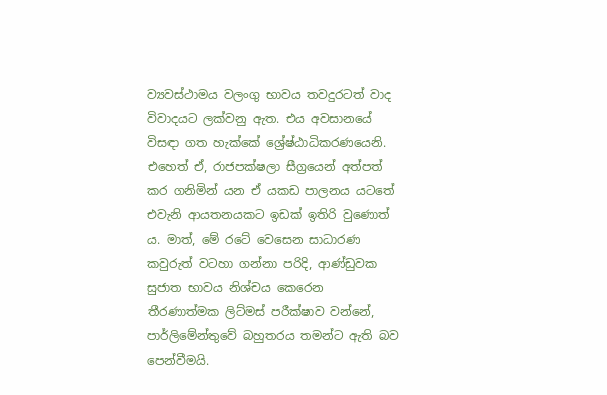ව්‍යවස්ථාමය වලංගු භාවය තවදුරටත් වාද විවාදයට ලක්වනු ඇත. එය අවසානයේ විසඳා ගත හැක්කේ ශ්‍රේෂ්ඨාධිකරණයෙනි. එහෙත් ඒ, රාජපක්ෂලා සීග්‍රයෙන් අත්පත් කර ගනිමින් යන ඒ යකඩ පාලනය යටතේ එවැනි ආයතනයකට ඉඩක් ඉතිරි වුණොත් ය. මාත්, මේ රටේ වෙසෙන සාධාරණ කවුරුත් වටහා ගන්නා පරිදි, ආණ්ඩුවක සුජාත භාවය නිශ්චය කෙරෙන තීරණාත්මක ලිට්මස් පරීක්ෂාව වන්නේ, පාර්ලිමේන්තුවේ බහුතරය තමන්ට ඇති බව පෙන්වීමයි.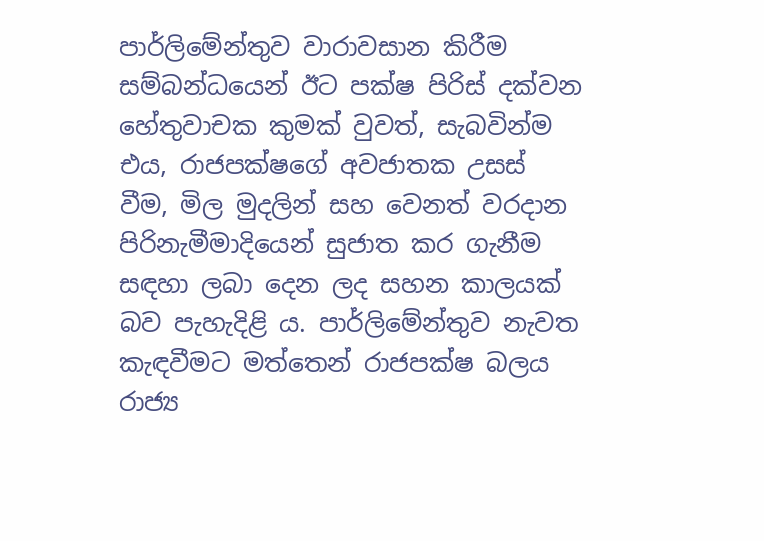පාර්ලිමේන්තුව වාරාවසාන කිරීම සම්බන්ධයෙන් ඊට පක්ෂ පිරිස් දක්වන හේතුවාචක කුමක් වුවත්, සැබවින්ම එය, රාජපක්ෂගේ අවජාතක උසස් වීම, මිල මුදලින් සහ වෙනත් වරදාන පිරිනැමීමාදියෙන් සුජාත කර ගැනීම සඳහා ලබා දෙන ලද සහන කාලයක් බව පැහැදිළි ය. පාර්ලිමේන්තුව නැවත කැඳවීමට මත්තෙන් රාජපක්ෂ බලය රාජ්‍ය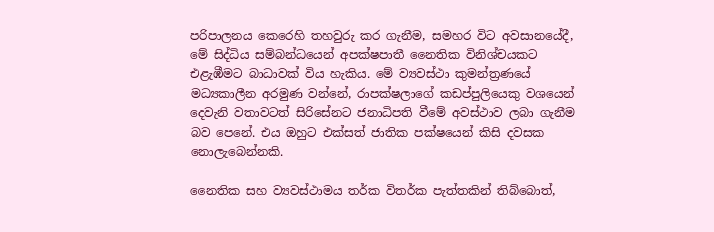පරිපාලනය කෙරෙහි තහවුරු කර ගැනීම, සමහර විට අවසානයේදී, මේ සිද්ධිය සම්බන්ධයෙන් අපක්ෂපාතී නෛතික විනිශ්චයකට එළැඹීමට බාධාවක් විය හැකිය. මේ ව්‍යවස්ථා කුමන්ත්‍රණයේ මධ්‍යකාලීන අරමුණ වන්නේ, රාපක්ෂලාගේ කඩප්පුලියෙකු වශයෙන් දෙවැනි වතාවටත් සිරිසේනට ජනාධිපති වීමේ අවස්ථාව ලබා ගැනීම බව පෙනේ. එය ඔහුට එක්සත් ජාතික පක්ෂයෙන් කිසි දවසක නොලැබෙන්නකි.

නෛතික සහ ව්‍යවස්ථාමය තර්ක විතර්ක පැත්තකින් තිබ්බොත්,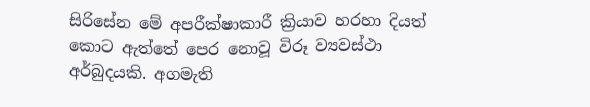සිරිසේන මේ අපරීක්ෂාකාරී ක්‍රියාව හරහා දියත් කොට ඇත්තේ පෙර නොවූ විරූ ව්‍යවස්ථා අර්බුදයකි. අගමැති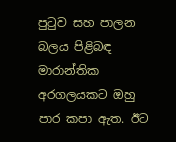පුටුව සහ පාලන බලය පිළිබඳ මාරාන්තික අරගලයකට ඔහු පාර කපා ඇත. ඊට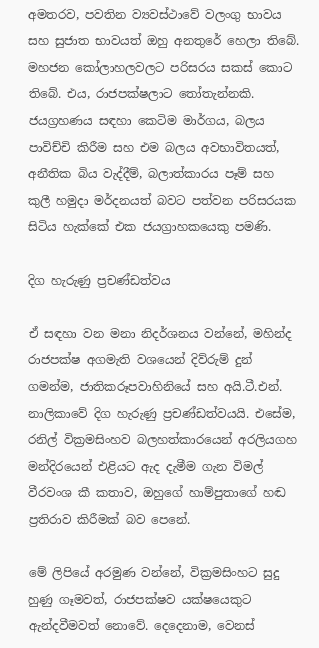අමතරව, පවතින ව්‍යවස්ථාවේ වලංගු භාවය සහ සුජාත භාවයත් ඔහු අනතුරේ හෙලා තිබේ. මහජන කෝලාහලවලට පරිසරය සකස් කොට තිබේ. එය, රාජපක්ෂලාට තෝතැන්නකි. ජයග්‍රහණය සඳහා කෙටිම මාර්ගය, බලය පාවිච්චි කිරීම සහ එම බලය අවභාවිතයත්, අනීතික බිය වැද්දීම්, බලාත්කාරය පෑම් සහ කුලී හමුදා මර්දනයත් බවට පත්වන පරිසරයක සිටිය හැක්කේ එක ජයග්‍රාහකයෙකු පමණි.

දිග හැරුණු ප්‍රචණ්ඩත්වය

ඒ සඳහා වන මනා නිදර්ශනය වන්නේ, මහින්ද රාජපක්ෂ අගමැති වශයෙන් දිව්රුම් දුන් ගමන්ම, ජාතිකරූපවාහිනියේ සහ අයි.ටී.එන්. නාලිකාවේ දිග හැරුණු ප්‍රචණ්ඩත්වයයි. එසේම, රනිල් වික්‍රමසිංහව බලහත්කාරයෙන් අරලියගහ මන්දිරයෙන් එළියට ඇද දැමීම ගැන විමල් වීරවංශ කී කතාව, ඔහුගේ හාම්පුතාගේ හඬ ප්‍රතිරාව කිරීමක් බව පෙනේ.

මේ ලිපියේ අරමුණ වන්නේ, වික්‍රමසිංහට සුදු හුණු ගෑමවත්, රාජපක්ෂව යක්ෂයෙකුට ඇන්දවීමවත් නොවේ. දෙදෙනාම, වෙනස්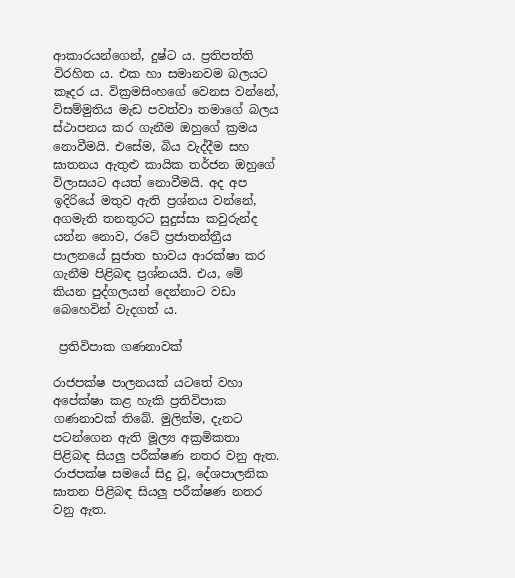ආකාරයන්ගෙන්, දුෂ්ට ය. ප්‍රතිපත්ති විරහිත ය. එක හා සමානවම බලයට කෑදර ය. වික්‍රමසිංහගේ වෙනස වන්නේ, විසම්මුතිය මැඩ පවත්වා තමාගේ බලය ස්ථාපනය කර ගැනීම ඔහුගේ ක්‍රමය නොවීමයි. එසේම, බිය වැද්දීම සහ ඝාතනය ඇතුළු කායික තර්ජන ඔහුගේ විලාසයට අයත් නොවීමයි. අද අප ඉදිරියේ මතුව ඇති ප්‍රශ්නය වන්නේ, අගමැති තනතුරට සුදුස්සා කවුරුන්ද යන්න නොව, රටේ ප්‍රජාතන්ත්‍රීය පාලනයේ සුජාත භාවය ආරක්ෂා කර ගැනීම පිළිබඳ ප්‍රශ්නයයි. එය, මේ කියන පුද්ගලයන් දෙන්නාට වඩා බෙහෙවින් වැදගත් ය.

 ප්‍රතිවිපාක ගණනාවක්

රාජපක්ෂ පාලනයක් යටතේ වහා අපේක්ෂා කළ හැකි ප්‍රතිවිපාක ගණනාවක් තිබේ. මුලින්ම, දැනට පටන්ගෙන ඇති මූල්‍ය අක්‍රමිකතා පිළිබඳ සියලු පරීක්ෂණ නතර වනු ඇත. රාජපක්ෂ සමයේ සිදු වූ, දේශපාලනික ඝාතන පිළිබඳ සියලු පරීක්ෂණ නතර වනු ඇත.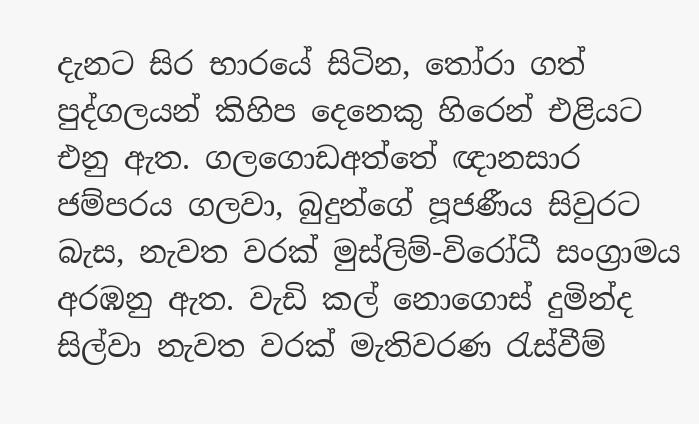දැනට සිර භාරයේ සිටින, තෝරා ගත් පුද්ගලයන් කිහිප දෙනෙකු හිරෙන් එළියට එනු ඇත. ගලගොඩඅත්තේ ඥානසාර ජම්පරය ගලවා, බුදුන්ගේ පූජණීය සිවුරට බැස, නැවත වරක් මුස්ලිම්-විරෝධී සංග්‍රාමය අරඹනු ඇත. වැඩි කල් නොගොස් දුමින්ද සිල්වා නැවත වරක් මැතිවරණ රැස්වීම්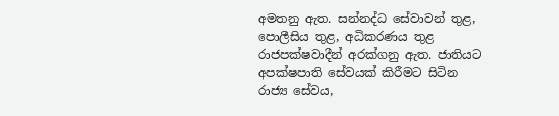අමතනු ඇත. සන්නද්ධ සේවාවන් තුළ, පොලීසිය තුළ, අධිකරණය තුළ රාජපක්ෂවාදීන් අරක්ගනු ඇත. ජාතියට අපක්ෂපාති සේවයක් කිරීමට සිටින රාජ්‍ය සේවය,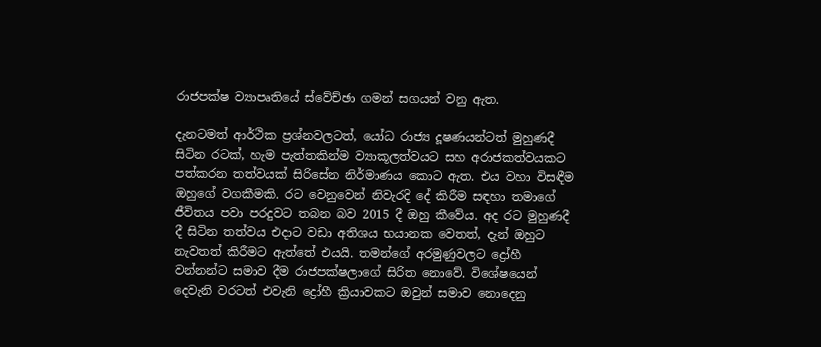රාජපක්ෂ ව්‍යාපෘතියේ ස්වේච්ඡා ගමන් සගයන් වනු ඇත.

දැනටමත් ආර්ථික ප්‍රශ්නවලටත්, යෝධ රාජ්‍ය දූෂණයන්ටත් මුහුණදී සිටින රටක්, හැම පැත්තකින්ම ව්‍යාකූලත්වයට සහ අරාජකත්වයකට පත්කරන තත්වයක් සිරිසේන නිර්මාණය කොට ඇත. එය වහා විසඳීම ඔහුගේ වගකීමකි. රට වෙනුවෙන් නිවැරදි දේ කිරීම සඳහා තමාගේ ජීවිතය පවා පරදුවට තබන බව 2015 දී ඔහු කීවේය. අද රට මුහුණදී දී සිටින තත්වය එදාට වඩා අතිශය භයානක වෙතත්, දැන් ඔහුට නැවතත් කිරීමට ඇත්තේ එයයි. තමන්ගේ අරමුණුවලට ද්‍රෝහී වන්නන්ට සමාව දීම රාජපක්ෂලාගේ සිරිත නොවේ. විශේෂයෙන් දෙවැනි වරටත් එවැනි ද්‍රෝහී ක්‍රියාවකට ඔවුන් සමාව නොදෙනු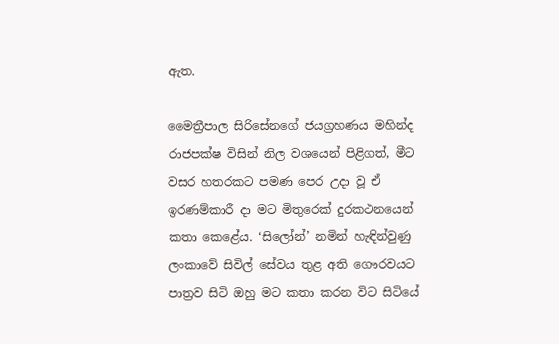ඇත.

මෛත්‍රීපාල සිරිසේනගේ ජයග්‍රහණය මහින්ද රාජපක්ෂ විසින් නිල වශයෙන් පිළිගත්, මීට වසර හතරකට පමණ පෙර උදා වූ ඒ ඉරණම්කාරී දා මට මිතුරෙක් දුරකථනයෙන් කතා කෙළේය. ‘සිලෝන්’ නමින් හැඳින්වුණු ලංකාවේ සිවිල් සේවය තුළ අති ගෞරවයට පාත්‍රව සිටි ඔහු මට කතා කරන විට සිටියේ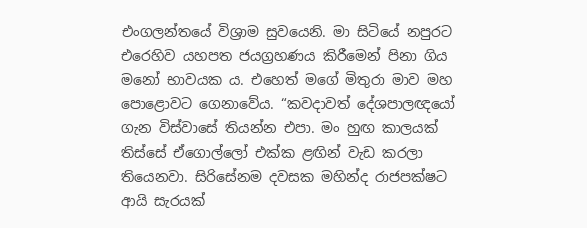එංගලන්තයේ විශ්‍රාම සුවයෙනි. මා සිටියේ නපුරට එරෙහිව යහපත ජයග්‍රහණය කිරීමෙන් පිනා ගිය මනෝ භාවයක ය. එහෙත් මගේ මිතුරා මාව මහ පොළොවට ගෙනාවේය. “කවදාවත් දේශපාලඥයෝ ගැන විස්වාසේ තියන්න එපා. මං හුඟ කාලයක් තිස්සේ ඒගොල්ලෝ එක්ක ළඟින් වැඩ කරලා තියෙනවා. සිරිසේනම දවසක මහින්ද රාජපක්ෂට ආයි සැරයක්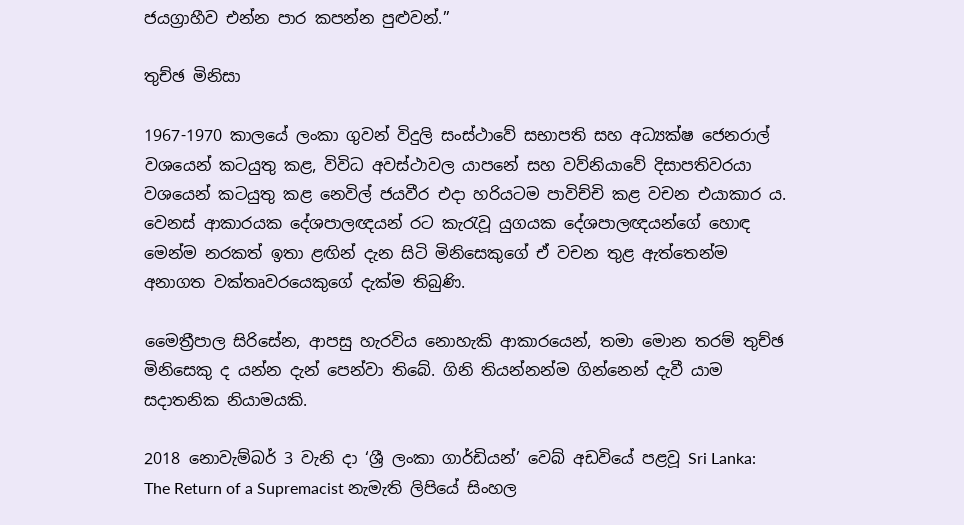ජයග්‍රාහීව එන්න පාර කපන්න පුළුවන්.”

තුච්ඡ මිනිසා

1967-1970 කාලයේ ලංකා ගුවන් විදුලි සංස්ථාවේ සභාපති සහ අධ්‍යක්ෂ ජෙනරාල් වශයෙන් කටයුතු කළ, විවිධ අවස්ථාවල යාපනේ සහ වව්නියාවේ දිසාපතිවරයා වශයෙන් කටයුතු කළ නෙවිල් ජයවීර එදා හරියටම පාවිච්චි කළ වචන එයාකාර ය. වෙනස් ආකාරයක දේශපාලඥයන් රට කැරැවූ යුගයක දේශපාලඥයන්ගේ හොඳ මෙන්ම නරකත් ඉතා ළඟින් දැන සිටි මිනිසෙකුගේ ඒ වචන තුළ ඇත්තෙන්ම අනාගත වක්තෘවරයෙකුගේ දැක්ම තිබුණි.

මෛත්‍රීපාල සිරිසේන, ආපසු හැරවිය නොහැකි ආකාරයෙන්, තමා මොන තරම් තුච්ඡ මිනිසෙකු ද යන්න දැන් පෙන්වා තිබේ. ගිනි තියන්නන්ම ගින්නෙන් දැවී යාම සදාතනික නියාමයකි.

2018 නොවැම්බර් 3 වැනි දා ‘ශ්‍රී ලංකා ගාර්ඩියන්’ වෙබ් අඩවියේ පළවූ Sri Lanka: The Return of a Supremacist නැමැති ලිපියේ සිංහල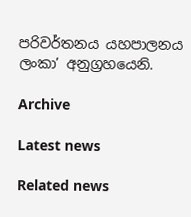පරිවර්තනය යහපාලනය ලංකා’ අනුග්‍රහයෙනි.

Archive

Latest news

Related news